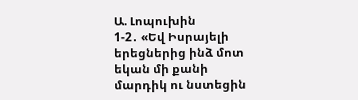Ա. Լոպուխին
1-2․ «Եվ Իսրայելի երեցներից ինձ մոտ եկան մի քանի մարդիկ ու նստեցին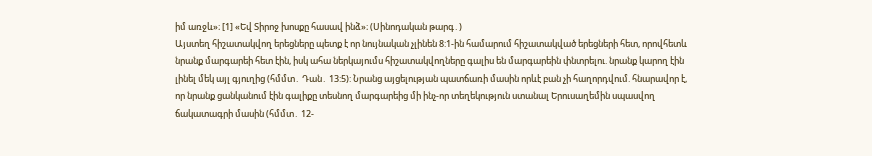իմ առջև»։ [1] «Եվ Տիրոջ խոսքը հասավ ինձ»։ (Սինոդական թարգ․)
Այստեղ հիշատակվող երեցները պետք է որ նույնական չլինեն 8:1-ին համարում հիշատակված երեցների հետ, որովհետև նրանք մարգարեի հետ էին, իսկ ահա ներկայումս հիշատակվողները գալիս են մարգարեին փնտրելու. նրանք կարող էին լինել մեկ այլ գյուղից (հմմտ․ Դան․ 13:5): Նրանց այցելության պատճառի մասին որևէ բան չի հաղորդվում. հնարավոր է, որ նրանք ցանկանում էին գալիքը տեսնող մարգարեից մի ինչ-որ տեղեկություն ստանալ Երուսաղեմին սպասվող ճակատագրի մասին (հմմտ․ 12-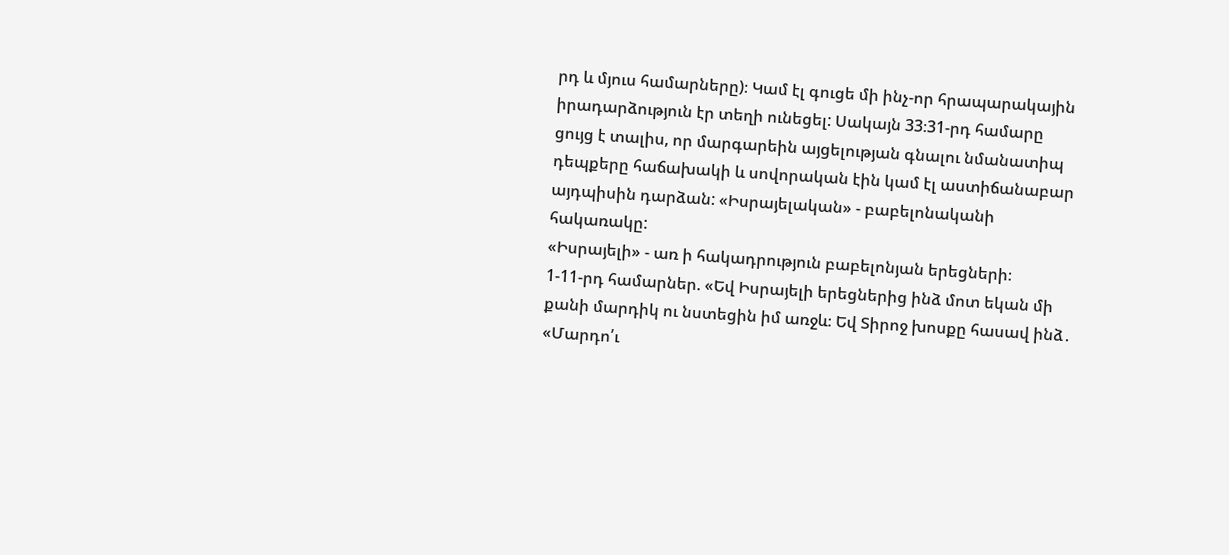րդ և մյուս համարները)։ Կամ էլ գուցե մի ինչ-որ հրապարակային իրադարձություն էր տեղի ունեցել: Սակայն 33։31-րդ համարը ցույց է տալիս, որ մարգարեին այցելության գնալու նմանատիպ դեպքերը հաճախակի և սովորական էին կամ էլ աստիճանաբար այդպիսին դարձան: «Իսրայելական» - բաբելոնականի հակառակը:
«Իսրայելի» - առ ի հակադրություն բաբելոնյան երեցների։
1-11-րդ համարներ. «Եվ Իսրայելի երեցներից ինձ մոտ եկան մի քանի մարդիկ ու նստեցին իմ առջև։ Եվ Տիրոջ խոսքը հասավ ինձ․ «Մարդո՛ւ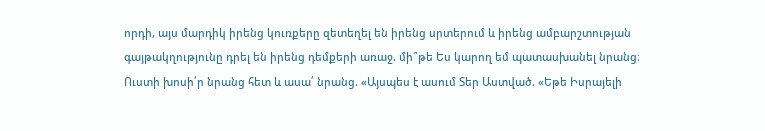որդի, այս մարդիկ իրենց կուռքերը զետեղել են իրենց սրտերում և իրենց ամբարշտության գայթակղությունը դրել են իրենց դեմքերի առաջ. մի՞թե Ես կարող եմ պատասխանել նրանց։ Ուստի խոսի՛ր նրանց հետ և ասա՛ նրանց. «Այսպես է ասում Տեր Աստված. «Եթե Իսրայելի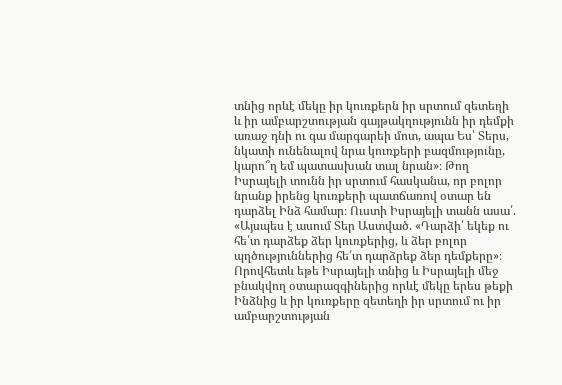տնից որևէ մեկը իր կուռքերն իր սրտում զետեղի և իր ամբարշտության գայթակղությունն իր դեմքի առաջ դնի ու գա մարգարեի մոտ, ապա Ես՝ Տերս, նկատի ունենալով նրա կուռքերի բազմությունը, կարո՞ղ եմ պատասխան տալ նրան»։ Թող Իսրայելի տունն իր սրտում հասկանա, որ բոլոր նրանք իրենց կուռքերի պատճառով օտար են դարձել Ինձ համար։ Ուստի Իսրայելի տանն ասա՛. «Այսպես է ասում Տեր Աստված. «Դարձի՛ եկեք ու հե՛տ դարձեք ձեր կուռքերից, և ձեր բոլոր պղծություններից հե՛տ դարձրեք ձեր դեմքերը»։ Որովհետև եթե Իսրայելի տնից և Իսրայելի մեջ բնակվող օտարազգիներից որևէ մեկը երես թեքի Ինձնից և իր կուռքերը զետեղի իր սրտում ու իր ամբարշտության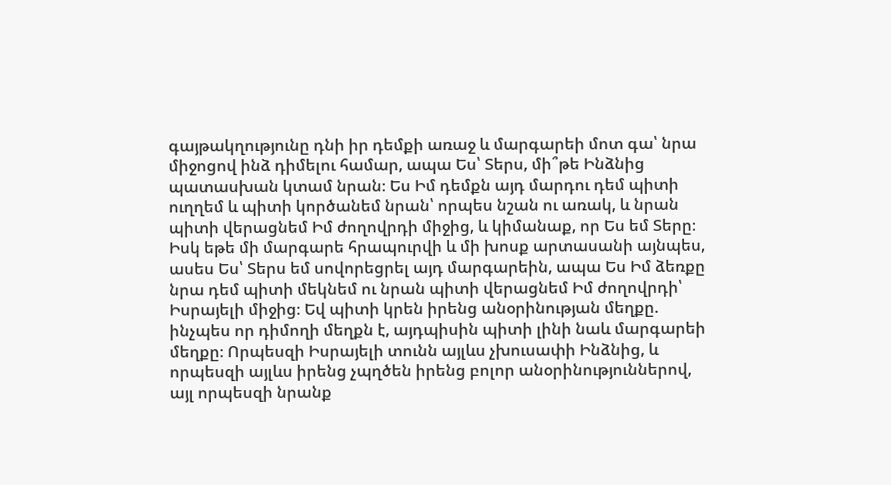գայթակղությունը դնի իր դեմքի առաջ և մարգարեի մոտ գա՝ նրա միջոցով ինձ դիմելու համար, ապա Ես՝ Տերս, մի՞թե Ինձնից պատասխան կտամ նրան։ Ես Իմ դեմքն այդ մարդու դեմ պիտի ուղղեմ և պիտի կործանեմ նրան՝ որպես նշան ու առակ, և նրան պիտի վերացնեմ Իմ ժողովրդի միջից, և կիմանաք, որ Ես եմ Տերը։ Իսկ եթե մի մարգարե հրապուրվի և մի խոսք արտասանի այնպես, ասես Ես՝ Տերս եմ սովորեցրել այդ մարգարեին, ապա Ես Իմ ձեռքը նրա դեմ պիտի մեկնեմ ու նրան պիտի վերացնեմ Իմ ժողովրդի՝ Իսրայելի միջից։ Եվ պիտի կրեն իրենց անօրինության մեղքը. ինչպես որ դիմողի մեղքն է, այդպիսին պիտի լինի նաև մարգարեի մեղքը։ Որպեսզի Իսրայելի տունն այլևս չխուսափի Ինձնից, և որպեսզի այլևս իրենց չպղծեն իրենց բոլոր անօրինություններով, այլ որպեսզի նրանք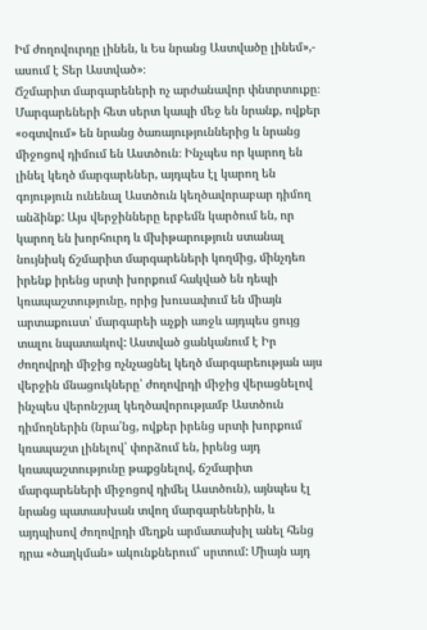Իմ ժողովուրդը լինեն, և Ես նրանց Աստվածը լինեմ»,- ասում է Տեր Աստված»։
Ճշմարիտ մարգարեների ոչ արժանավոր փնտրտուքը։ Մարգարեների հետ սերտ կապի մեջ են նրանք, ովքեր «օգտվում» են նրանց ծառայություններից և նրանց միջոցով դիմում են Աստծուն։ Ինչպես որ կարող են լինել կեղծ մարգարեներ, այդպես էլ կարող են գոյություն ունենալ Աստծուն կեղծավորաբար դիմող անձինք: Այս վերջինները երբեմն կարծում են, որ կարող են խորհուրդ և մխիթարություն ստանալ նույնիսկ ճշմարիտ մարգարեների կողմից, մինչդեռ իրենք իրենց սրտի խորքում հակված են դեպի կռապաշտությունը, որից խուսափում են միայն արտաքուստ՝ մարգարեի աչքի առջև այդպես ցույց տալու նպատակով: Աստված ցանկանում է Իր ժողովրդի միջից ոչնչացնել կեղծ մարգարեության այս վերջին մնացուկները՝ ժողովրդի միջից վերացնելով ինչպես վերոնշյալ կեղծավորությամբ Աստծուն դիմողներին (նրա՛նց, ովքեր իրենց սրտի խորքում կռապաշտ լինելով՝ փորձում են, իրենց այդ կռապաշտությունը թաքցնելով, ճշմարիտ մարգարեների միջոցով դիմել Աստծուն), այնպես էլ նրանց պատասխան տվող մարգարեներին, և այդպիսով ժողովրդի մեղքն արմատախիլ անել հենց դրա «ծաղկման» ակունքներում՝ սրտում: Միայն այդ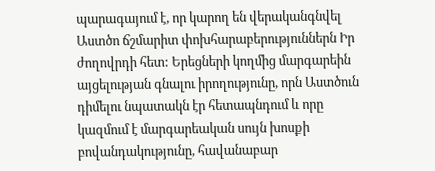պարագայում է, որ կարող են վերականգնվել Աստծո ճշմարիտ փոխհարաբերություններն Իր ժողովրդի հետ: Երեցների կողմից մարգարեին այցելության գնալու իրողությունը, որն Աստծուն դիմելու նպատակն էր հետապնդում և որը կազմում է մարգարեական սույն խոսքի բովանդակությունը, հավանաբար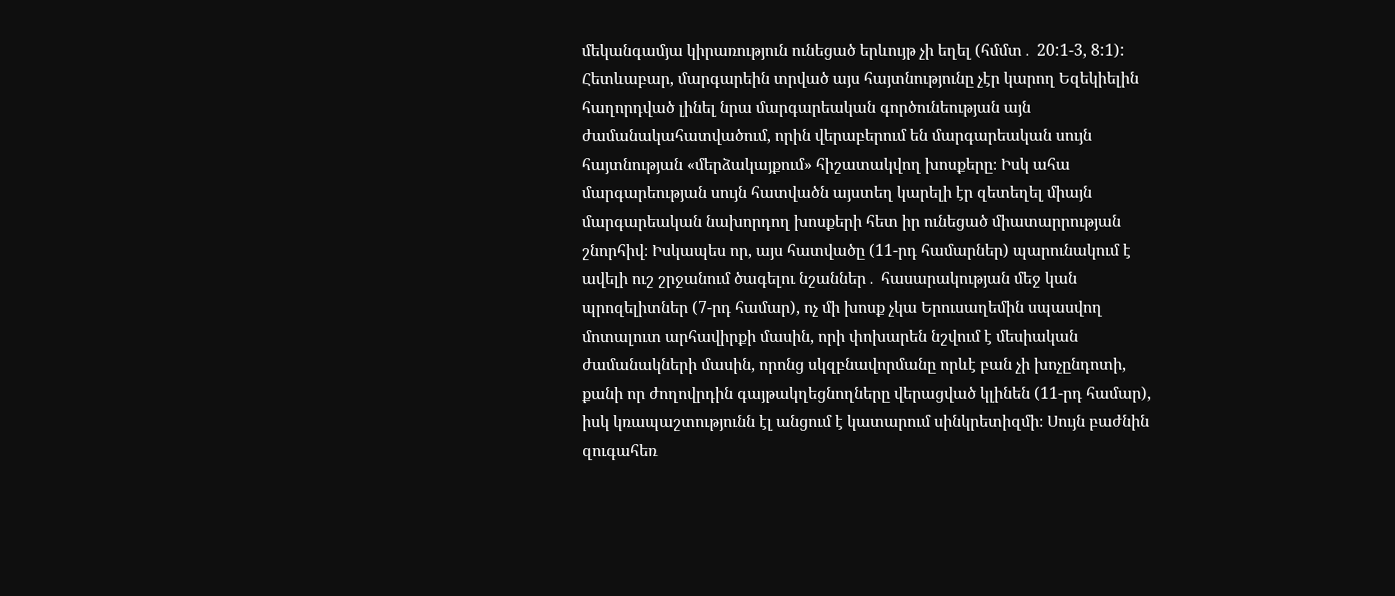մեկանգամյա կիրառություն ունեցած երևույթ չի եղել (հմմտ․ 20:1-3, 8:1): Հետևաբար, մարգարեին տրված այս հայտնությունը չէր կարող Եզեկիելին հաղորդված լինել նրա մարգարեական գործունեության այն ժամանակահատվածում, որին վերաբերում են մարգարեական սույն հայտնության «մերձակայքում» հիշատակվող խոսքերը։ Իսկ ահա մարգարեության սույն հատվածն այստեղ կարելի էր զետեղել միայն մարգարեական նախորդող խոսքերի հետ իր ունեցած միատարրության շնորհիվ։ Իսկապես որ, այս հատվածը (11-րդ համարներ) պարունակում է ավելի ուշ շրջանում ծագելու նշաններ․ հասարակության մեջ կան պրոզելիտներ (7-րդ համար), ոչ մի խոսք չկա Երուսաղեմին սպասվող մոտալուտ արհավիրքի մասին, որի փոխարեն նշվում է մեսիական ժամանակների մասին, որոնց սկզբնավորմանը որևէ բան չի խոչընդոտի, քանի որ ժողովրդին գայթակղեցնողները վերացված կլինեն (11-րդ համար), իսկ կռապաշտությունն էլ անցում է կատարում սինկրետիզմի։ Սույն բաժնին զուգահեռ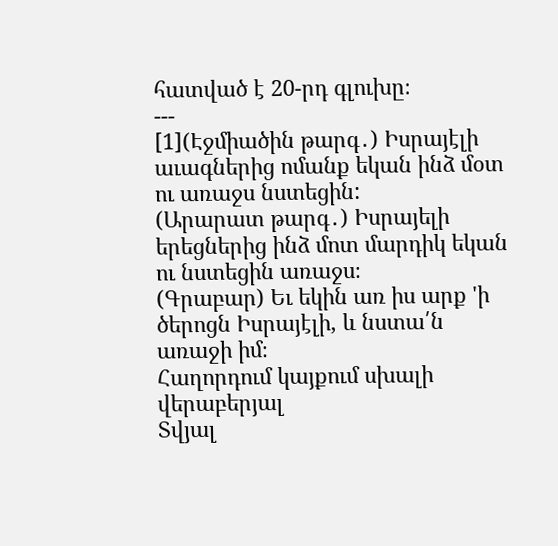հատված է 20-րդ գլուխը։
---
[1](Էջմիածին թարգ․) Իսրայէլի աւագներից ոմանք եկան ինձ մօտ ու առաջս նստեցին:
(Արարատ թարգ․) Իսրայելի երեցներից ինձ մոտ մարդիկ եկան ու նստեցին առաջս։
(Գրաբար) Եւ եկին առ իս արք 'ի ծերոցն Իսրայէլի, և նստա՛ն առաջի իմ։
Հաղորդում կայքում սխալի վերաբերյալ
Տվյալ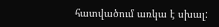հատվածում առկա է սխալ: